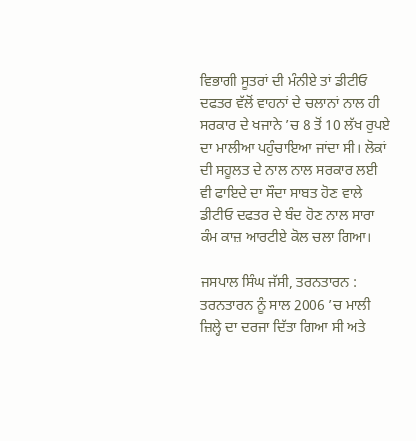ਵਿਭਾਗੀ ਸੂਤਰਾਂ ਦੀ ਮੰਨੀਏ ਤਾਂ ਡੀਟੀਓ ਦਫਤਰ ਵੱਲੋਂ ਵਾਹਨਾਂ ਦੇ ਚਲਾਨਾਂ ਨਾਲ ਹੀ ਸਰਕਾਰ ਦੇ ਖਜਾਨੇ ’ਚ 8 ਤੋਂ 10 ਲੱਖ ਰੁਪਏ ਦਾ ਮਾਲੀਆ ਪਹੁੰਚਾਇਆ ਜਾਂਦਾ ਸੀ। ਲੋਕਾਂ ਦੀ ਸਹੂਲਤ ਦੇ ਨਾਲ ਨਾਲ ਸਰਕਾਰ ਲਈ ਵੀ ਫਾਇਦੇ ਦਾ ਸੌਦਾ ਸਾਬਤ ਹੋਣ ਵਾਲੇ ਡੀਟੀਓ ਦਫਤਰ ਦੇ ਬੰਦ ਹੋਣ ਨਾਲ ਸਾਰਾ ਕੰਮ ਕਾਜ਼ ਆਰਟੀਏ ਕੋਲ ਚਲਾ ਗਿਆ।

ਜਸਪਾਲ ਸਿੰਘ ਜੱਸੀ, ਤਰਨਤਾਰਨ : ਤਰਨਤਾਰਨ ਨੂੰ ਸਾਲ 2006 ’ਚ ਮਾਲੀ ਜ਼ਿਲ੍ਹੇ ਦਾ ਦਰਜਾ ਦਿੱਤਾ ਗਿਆ ਸੀ ਅਤੇ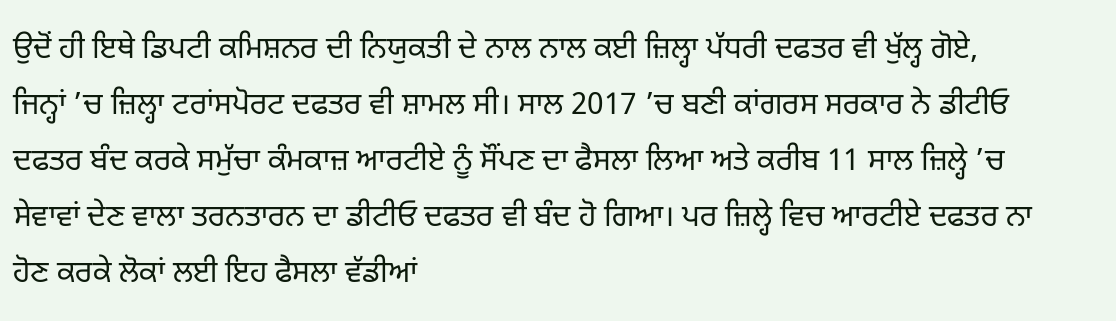ਉਦੋਂ ਹੀ ਇਥੇ ਡਿਪਟੀ ਕਮਿਸ਼ਨਰ ਦੀ ਨਿਯੁਕਤੀ ਦੇ ਨਾਲ ਨਾਲ ਕਈ ਜ਼ਿਲ੍ਹਾ ਪੱਧਰੀ ਦਫਤਰ ਵੀ ਖੁੱਲ੍ਹ ਗੋਏ, ਜਿਨ੍ਹਾਂ ’ਚ ਜ਼ਿਲ੍ਹਾ ਟਰਾਂਸਪੋਰਟ ਦਫਤਰ ਵੀ ਸ਼ਾਮਲ ਸੀ। ਸਾਲ 2017 ’ਚ ਬਣੀ ਕਾਂਗਰਸ ਸਰਕਾਰ ਨੇ ਡੀਟੀਓ ਦਫਤਰ ਬੰਦ ਕਰਕੇ ਸਮੁੱਚਾ ਕੰਮਕਾਜ਼ ਆਰਟੀਏ ਨੂੰ ਸੌਂਪਣ ਦਾ ਫੈਸਲਾ ਲਿਆ ਅਤੇ ਕਰੀਬ 11 ਸਾਲ ਜ਼ਿਲ੍ਹੇ ’ਚ ਸੇਵਾਵਾਂ ਦੇਣ ਵਾਲਾ ਤਰਨਤਾਰਨ ਦਾ ਡੀਟੀਓ ਦਫਤਰ ਵੀ ਬੰਦ ਹੋ ਗਿਆ। ਪਰ ਜ਼ਿਲ੍ਹੇ ਵਿਚ ਆਰਟੀਏ ਦਫਤਰ ਨਾ ਹੋਣ ਕਰਕੇ ਲੋਕਾਂ ਲਈ ਇਹ ਫੈਸਲਾ ਵੱਡੀਆਂ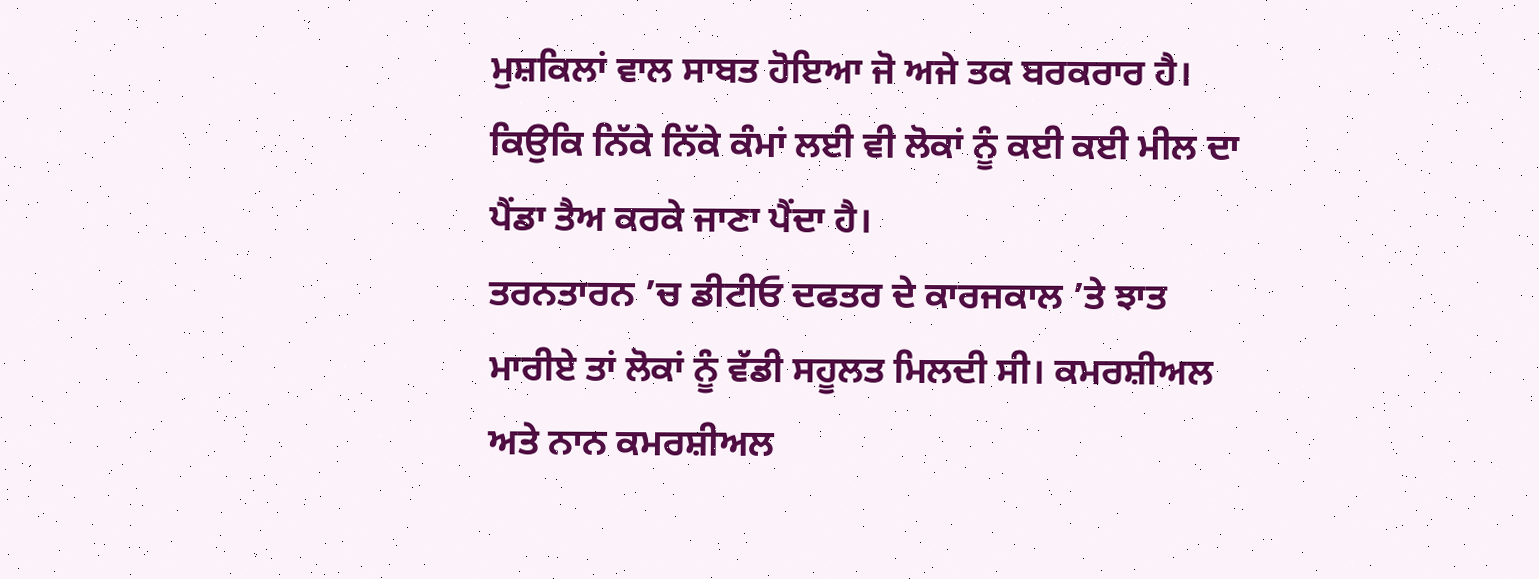ਮੁਸ਼ਕਿਲਾਂ ਵਾਲ ਸਾਬਤ ਹੋਇਆ ਜੋ ਅਜੇ ਤਕ ਬਰਕਰਾਰ ਹੈ। ਕਿਉਕਿ ਨਿੱਕੇ ਨਿੱਕੇ ਕੰਮਾਂ ਲਈ ਵੀ ਲੋਕਾਂ ਨੂੰ ਕਈ ਕਈ ਮੀਲ ਦਾ ਪੈਂਡਾ ਤੈਅ ਕਰਕੇ ਜਾਣਾ ਪੈਂਦਾ ਹੈ।
ਤਰਨਤਾਰਨ ’ਚ ਡੀਟੀਓ ਦਫਤਰ ਦੇ ਕਾਰਜਕਾਲ ’ਤੇ ਝਾਤ ਮਾਰੀਏ ਤਾਂ ਲੋਕਾਂ ਨੂੰ ਵੱਡੀ ਸਹੂਲਤ ਮਿਲਦੀ ਸੀ। ਕਮਰਸ਼ੀਅਲ ਅਤੇ ਨਾਨ ਕਮਰਸ਼ੀਅਲ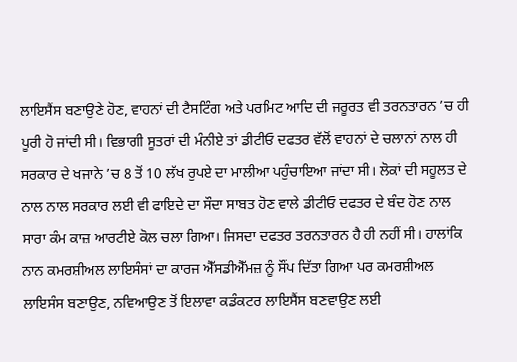ਲਾਇਸੈਂਸ ਬਣਾਉਣੇ ਹੋਣ, ਵਾਹਨਾਂ ਦੀ ਟੈਸਟਿੰਗ ਅਤੇ ਪਰਮਿਟ ਆਦਿ ਦੀ ਜਰੂਰਤ ਵੀ ਤਰਨਤਾਰਨ ’ਚ ਹੀ ਪੂਰੀ ਹੋ ਜਾਂਦੀ ਸੀ। ਵਿਭਾਗੀ ਸੂਤਰਾਂ ਦੀ ਮੰਨੀਏ ਤਾਂ ਡੀਟੀਓ ਦਫਤਰ ਵੱਲੋਂ ਵਾਹਨਾਂ ਦੇ ਚਲਾਨਾਂ ਨਾਲ ਹੀ ਸਰਕਾਰ ਦੇ ਖਜਾਨੇ ’ਚ 8 ਤੋਂ 10 ਲੱਖ ਰੁਪਏ ਦਾ ਮਾਲੀਆ ਪਹੁੰਚਾਇਆ ਜਾਂਦਾ ਸੀ। ਲੋਕਾਂ ਦੀ ਸਹੂਲਤ ਦੇ ਨਾਲ ਨਾਲ ਸਰਕਾਰ ਲਈ ਵੀ ਫਾਇਦੇ ਦਾ ਸੌਦਾ ਸਾਬਤ ਹੋਣ ਵਾਲੇ ਡੀਟੀਓ ਦਫਤਰ ਦੇ ਬੰਦ ਹੋਣ ਨਾਲ ਸਾਰਾ ਕੰਮ ਕਾਜ਼ ਆਰਟੀਏ ਕੋਲ ਚਲਾ ਗਿਆ। ਜਿਸਦਾ ਦਫਤਰ ਤਰਨਤਾਰਨ ਹੈ ਹੀ ਨਹੀਂ ਸੀ। ਹਾਲਾਂਕਿ ਨਾਨ ਕਮਰਸ਼ੀਅਲ ਲਾਇਸੰਸਾਂ ਦਾ ਕਾਰਜ ਐੱਸਡੀਐੱਮਜ਼ ਨੂੰ ਸੌਂਪ ਦਿੱਤਾ ਗਿਆ ਪਰ ਕਮਰਸ਼ੀਅਲ ਲਾਇਸੰਸ ਬਣਾਉਣ, ਨਵਿਆਉਣ ਤੋਂ ਇਲਾਵਾ ਕਡੰਕਟਰ ਲਾਇਸੈਂਸ ਬਣਵਾਉਣ ਲਈ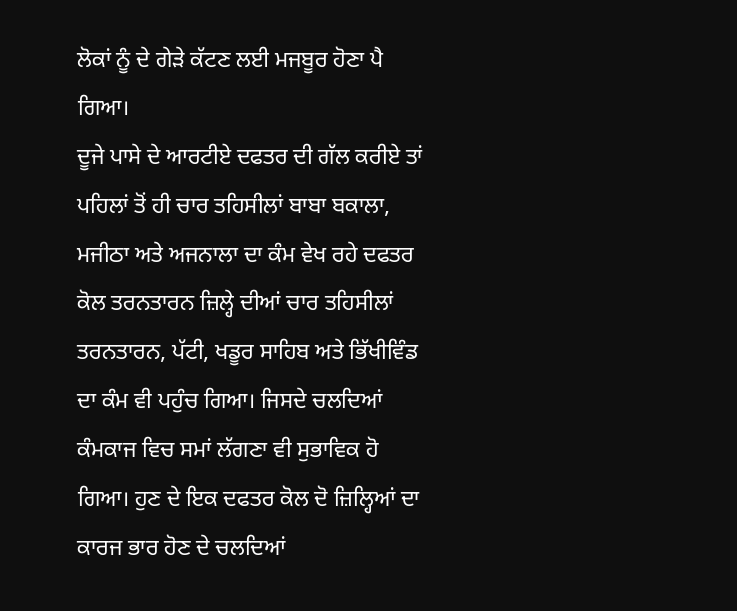ਲੋਕਾਂ ਨੂੰ ਦੇ ਗੇੜੇ ਕੱਟਣ ਲਈ ਮਜਬੂਰ ਹੋਣਾ ਪੈ ਗਿਆ।
ਦੂਜੇ ਪਾਸੇ ਦੇ ਆਰਟੀਏ ਦਫਤਰ ਦੀ ਗੱਲ ਕਰੀਏ ਤਾਂ ਪਹਿਲਾਂ ਤੋਂ ਹੀ ਚਾਰ ਤਹਿਸੀਲਾਂ ਬਾਬਾ ਬਕਾਲਾ, ਮਜੀਠਾ ਅਤੇ ਅਜਨਾਲਾ ਦਾ ਕੰਮ ਵੇਖ ਰਹੇ ਦਫਤਰ ਕੋਲ ਤਰਨਤਾਰਨ ਜ਼ਿਲ੍ਹੇ ਦੀਆਂ ਚਾਰ ਤਹਿਸੀਲਾਂ ਤਰਨਤਾਰਨ, ਪੱਟੀ, ਖਡੂਰ ਸਾਹਿਬ ਅਤੇ ਭਿੱਖੀਵਿੰਡ ਦਾ ਕੰਮ ਵੀ ਪਹੁੰਚ ਗਿਆ। ਜਿਸਦੇ ਚਲਦਿਆਂ ਕੰਮਕਾਜ ਵਿਚ ਸਮਾਂ ਲੱਗਣਾ ਵੀ ਸੁਭਾਵਿਕ ਹੋ ਗਿਆ। ਹੁਣ ਦੇ ਇਕ ਦਫਤਰ ਕੋਲ ਦੋ ਜ਼ਿਲ੍ਹਿਆਂ ਦਾ ਕਾਰਜ ਭਾਰ ਹੋਣ ਦੇ ਚਲਦਿਆਂ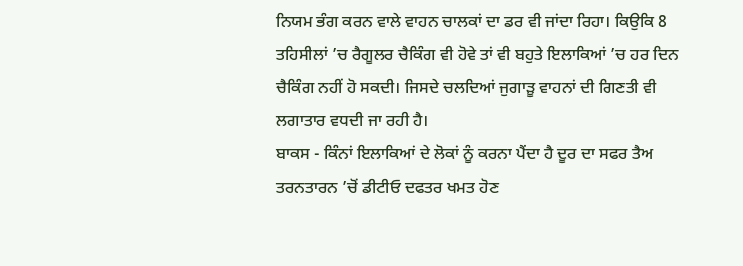ਨਿਯਮ ਭੰਗ ਕਰਨ ਵਾਲੇ ਵਾਹਨ ਚਾਲਕਾਂ ਦਾ ਡਰ ਵੀ ਜਾਂਦਾ ਰਿਹਾ। ਕਿਉਕਿ 8 ਤਹਿਸੀਲਾਂ ’ਚ ਰੈਗੂਲਰ ਚੈਕਿੰਗ ਵੀ ਹੋਵੇ ਤਾਂ ਵੀ ਬਹੁਤੇ ਇਲਾਕਿਆਂ ’ਚ ਹਰ ਦਿਨ ਚੈਕਿੰਗ ਨਹੀਂ ਹੋ ਸਕਦੀ। ਜਿਸਦੇ ਚਲਦਿਆਂ ਜੁਗਾੜੂ ਵਾਹਨਾਂ ਦੀ ਗਿਣਤੀ ਵੀ ਲਗਾਤਾਰ ਵਧਦੀ ਜਾ ਰਹੀ ਹੈ।
ਬਾਕਸ - ਕਿੰਨਾਂ ਇਲਾਕਿਆਂ ਦੇ ਲੋਕਾਂ ਨੂੰ ਕਰਨਾ ਪੈਂਦਾ ਹੈ ਦੂਰ ਦਾ ਸਫਰ ਤੈਅ
ਤਰਨਤਾਰਨ ’ਚੋਂ ਡੀਟੀਓ ਦਫਤਰ ਖਮਤ ਹੋਣ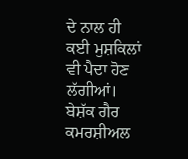ਦੇ ਨਾਲ ਹੀ ਕਈ ਮੁਸ਼ਕਿਲਾਂ ਵੀ ਪੈਦਾ ਹੋਣ ਲੱਗੀਆਂ। ਬੇਸ਼ੱਕ ਗੈਰ ਕਮਰਸ਼ੀਅਲ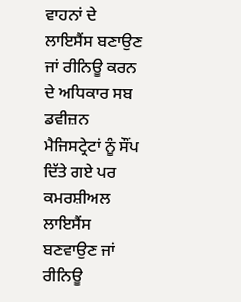ਵਾਹਨਾਂ ਦੇ ਲਾਇਸੈਂਸ ਬਣਾਉਣ ਜਾਂ ਰੀਨਿਊ ਕਰਨ ਦੇ ਅਧਿਕਾਰ ਸਬ ਡਵੀਜ਼ਨ ਮੈਜਿਸਟ੍ਰੇਟਾਂ ਨੂੰ ਸੌਂਪ ਦਿੱਤੇ ਗਏ ਪਰ ਕਮਰਸ਼ੀਅਲ ਲਾਇਸੈਂਸ ਬਣਵਾਉਣ ਜਾਂ ਰੀਨਿਊ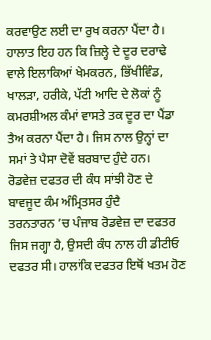ਕਰਵਾਉਣ ਲਈ ਦਾ ਰੁਖ ਕਰਨਾ ਪੈਂਦਾ ਹੈ। ਹਾਲਾਤ ਇਹ ਹਨ ਕਿ ਜ਼ਿਲ੍ਹੇ ਦੇ ਦੂਰ ਦਰਾਢੇ ਵਾਲੇ ਇਲਾਕਿਆਂ ਖੇਮਕਰਨ, ਭਿੱਖੀਵਿੰਡ, ਖਾਲੜਾ, ਹਰੀਕੇ, ਪੱਟੀ ਆਦਿ ਦੇ ਲੋਕਾਂ ਨੂੰ ਕਮਰਸ਼ੀਅਲ ਕੰਮਾਂ ਵਾਸਤੇ ਤਕ ਦੂਰ ਦਾ ਪੈਂਡਾ ਤੈਅ ਕਰਨਾ ਪੈਂਦਾ ਹੈ। ਜਿਸ ਨਾਲ ਉਨ੍ਹਾਂ ਦਾ ਸਮਾਂ ਤੇ ਪੈਸਾ ਦੋਵੇਂ ਬਰਬਾਦ ਹੁੰਦੇ ਹਨ।
ਰੋਡਵੇਜ਼ ਦਫਤਰ ਦੀ ਕੰਧ ਸਾਂਝੀ ਹੋਣ ਦੇ ਬਾਵਜੂਦ ਕੰਮ ਅੰਮ੍ਰਿਤਸਰ ਹੁੰਦੈ
ਤਰਨਤਾਰਨ ’ਚ ਪੰਜਾਬ ਰੋਡਵੇਜ਼ ਦਾ ਦਫਤਰ ਜਿਸ ਜਗ੍ਹਾ ਹੈ, ਉਸਦੀ ਕੰਧ ਨਾਲ ਹੀ ਡੀਟੀਓ ਦਫਤਰ ਸੀ। ਹਾਲਾਂਕਿ ਦਫਤਰ ਇਥੋਂ ਖਤਮ ਹੋਣ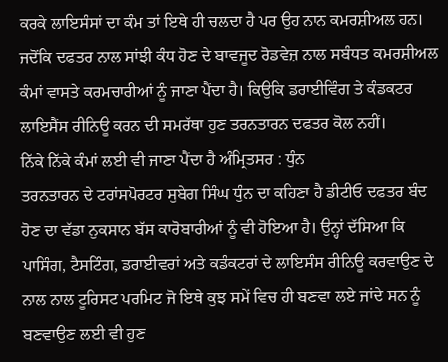ਕਰਕੇ ਲਾਇਸੰਸਾਂ ਦਾ ਕੰਮ ਤਾਂ ਇਥੇ ਹੀ ਚਲਦਾ ਹੈ ਪਰ ਉਹ ਨਾਨ ਕਮਰਸ਼ੀਅਲ ਹਨ। ਜਦੋਂਕਿ ਦਫਤਰ ਨਾਲ ਸਾਂਝੀ ਕੰਧ ਹੋਣ ਦੇ ਬਾਵਜੂਦ ਰੋਡਵੇਜ਼ ਨਾਲ ਸਬੰਧਤ ਕਮਰਸ਼ੀਅਲ ਕੰਮਾਂ ਵਾਸਤੇ ਕਰਮਚਾਰੀਆਂ ਨੂੰ ਜਾਣਾ ਪੈਂਦਾ ਹੈ। ਕਿਉਕਿ ਡਰਾਈਵਿੰਗ ਤੇ ਕੰਡਕਟਰ ਲਾਇਸੈਂਸ ਰੀਨਿਊ ਕਰਨ ਦੀ ਸਮਰੱਥਾ ਹੁਣ ਤਰਨਤਾਰਨ ਦਫਤਰ ਕੋਲ ਨਹੀਂ।
ਨਿੱਕੇ ਨਿੱਕੇ ਕੰਮਾਂ ਲਈ ਵੀ ਜਾਣਾ ਪੈਂਦਾ ਹੈ ਅੰਮ੍ਰਿਤਸਰ : ਧੁੰਨ
ਤਰਨਤਾਰਨ ਦੇ ਟਰਾਂਸਪੋਰਟਰ ਸੁਬੇਗ ਸਿੰਘ ਧੁੰਨ ਦਾ ਕਹਿਣਾ ਹੈ ਡੀਟੀਓ ਦਫਤਰ ਬੰਦ ਹੋਣ ਦਾ ਵੱਡਾ ਨੁਕਸਾਨ ਬੱਸ ਕਾਰੋਬਾਰੀਆਂ ਨੂੰ ਵੀ ਹੋਇਆ ਹੈ। ਉਨ੍ਹਾਂ ਦੱਸਿਆ ਕਿ ਪਾਸਿੰਗ, ਟੈਸਟਿੰਗ, ਡਰਾਈਵਰਾਂ ਅਤੇ ਕਡੰਕਟਰਾਂ ਦੇ ਲਾਇਸੰਸ ਰੀਨਿਊ ਕਰਵਾਉਣ ਦੇ ਨਾਲ ਨਾਲ ਟੂਰਿਸਟ ਪਰਮਿਟ ਜੋ ਇਥੇ ਕੁਝ ਸਮੇਂ ਵਿਚ ਹੀ ਬਣਵਾ ਲਏ ਜਾਂਦੇ ਸਨ ਨੂੰ ਬਣਵਾਉਣ ਲਈ ਵੀ ਹੁਣ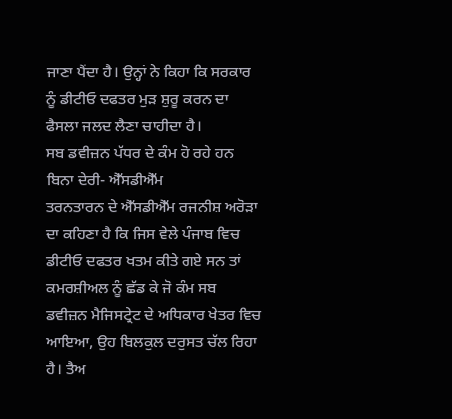ਜਾਣਾ ਪੈਂਦਾ ਹੈ। ਉਨ੍ਹਾਂ ਨੇ ਕਿਹਾ ਕਿ ਸਰਕਾਰ ਨੂੰ ਡੀਟੀਓ ਦਫਤਰ ਮੁੜ ਸ਼ੁਰੂ ਕਰਨ ਦਾ ਫੈਸਲਾ ਜਲਦ ਲੈਣਾ ਚਾਹੀਦਾ ਹੈ।
ਸਬ ਡਵੀਜ਼ਨ ਪੱਧਰ ਦੇ ਕੰਮ ਹੋ ਰਹੇ ਹਨ ਬਿਨਾ ਦੇਰੀ- ਐੱਸਡੀਐੱਮ
ਤਰਨਤਾਰਨ ਦੇ ਐੱਸਡੀਐੱਮ ਰਜਨੀਸ਼ ਅਰੋੜਾ ਦਾ ਕਹਿਣਾ ਹੈ ਕਿ ਜਿਸ ਵੇਲੇ ਪੰਜਾਬ ਵਿਚ ਡੀਟੀਓ ਦਫਤਰ ਖਤਮ ਕੀਤੇ ਗਏ ਸਨ ਤਾਂ ਕਮਰਸ਼ੀਅਲ ਨੂੰ ਛੱਡ ਕੇ ਜੋ ਕੰਮ ਸਬ ਡਵੀਜ਼ਨ ਮੈਜਿਸਟ੍ਰੇਟ ਦੇ ਅਧਿਕਾਰ ਖੇਤਰ ਵਿਚ ਆਇਆ, ਉਹ ਬਿਲਕੁਲ ਦਰੁਸਤ ਚੱਲ ਰਿਹਾ ਹੈ। ਤੈਅ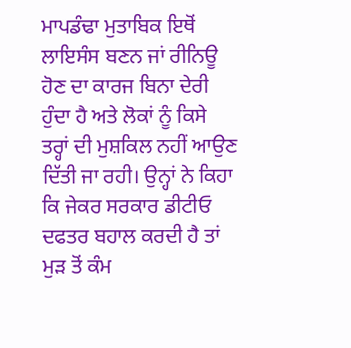ਮਾਪਡੰਢਾ ਮੁਤਾਬਿਕ ਇਥੋਂ ਲਾਇਸੰਸ ਬਣਨ ਜਾਂ ਰੀਨਿਊ ਹੋਣ ਦਾ ਕਾਰਜ ਬਿਨਾ ਦੇਰੀ ਹੁੰਦਾ ਹੈ ਅਤੇ ਲੋਕਾਂ ਨੂੰ ਕਿਸੇ ਤਰ੍ਹਾਂ ਦੀ ਮੁਸ਼ਕਿਲ ਨਹੀਂ ਆਉਣ ਦਿੱਤੀ ਜਾ ਰਹੀ। ਉਨ੍ਹਾਂ ਨੇ ਕਿਹਾ ਕਿ ਜੇਕਰ ਸਰਕਾਰ ਡੀਟੀਓ ਦਫਤਰ ਬਹਾਲ ਕਰਦੀ ਹੈ ਤਾਂ ਮੁੜ ਤੋਂ ਕੰਮ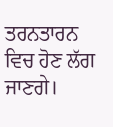ਤਰਨਤਾਰਨ ਵਿਚ ਹੋਣ ਲੱਗ ਜਾਣਗੇ।